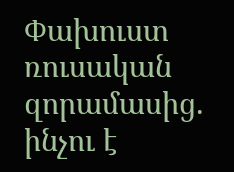Փախուստ ռուսական զորամասից. ինչու է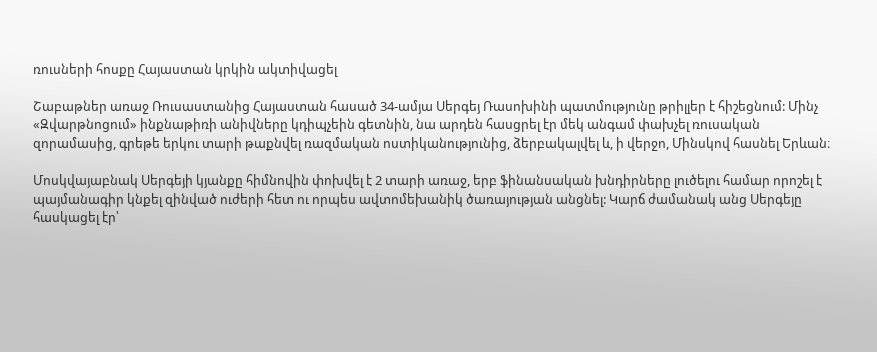ռուսների հոսքը Հայաստան կրկին ակտիվացել

Շաբաթներ առաջ Ռուսաստանից Հայաստան հասած 34-ամյա Սերգեյ Ռասոխինի պատմությունը թրիլլեր է հիշեցնում: Մինչ «Զվարթնոցում» ինքնաթիռի անիվները կդիպչեին գետնին, նա արդեն հասցրել էր մեկ անգամ փախչել ռուսական զորամասից, գրեթե երկու տարի թաքնվել ռազմական ոստիկանությունից, ձերբակալվել և, ի վերջո, Մինսկով հասնել Երևան։

Մոսկվայաբնակ Սերգեյի կյանքը հիմնովին փոխվել է 2 տարի առաջ, երբ ֆինանսական խնդիրները լուծելու համար որոշել է պայմանագիր կնքել զինված ուժերի հետ ու որպես ավտոմեխանիկ ծառայության անցնել: Կարճ ժամանակ անց Սերգեյը հասկացել էր՝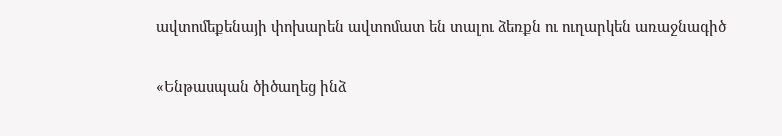ավտոմեքենայի փոխարեն ավտոմատ են տալու ձեռքն ու ուղարկեն առաջնագիծ

«Ենթասպան ծիծաղեց ինձ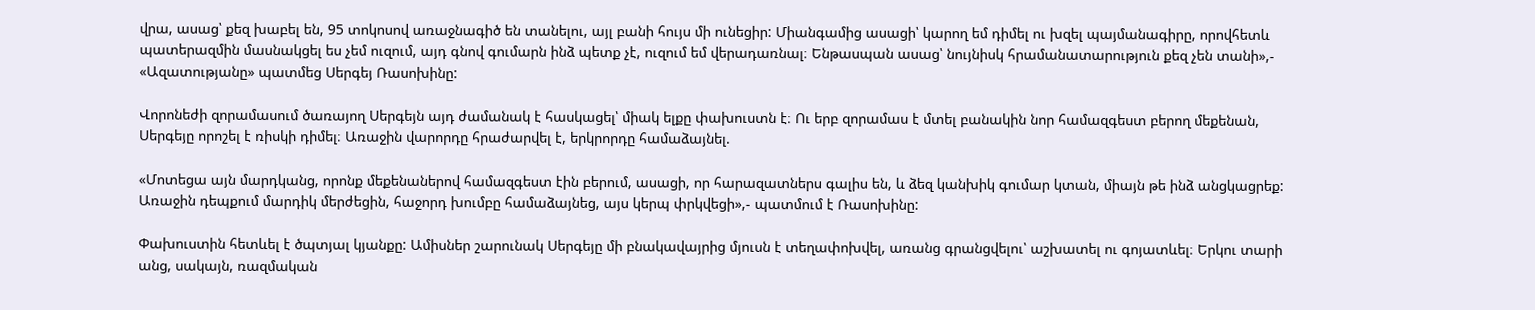վրա, ասաց՝ քեզ խաբել են, 95 տոկոսով առաջնագիծ են տանելու, այլ բանի հույս մի ունեցիր: Միանգամից ասացի՝ կարող եմ դիմել ու խզել պայմանագիրը, որովհետև պատերազմին մասնակցել ես չեմ ուզում, այդ գնով գումարն ինձ պետք չէ, ուզում եմ վերադառնալ։ Ենթասպան ասաց՝ նույնիսկ հրամանատարություն քեզ չեն տանի»,- «Ազատությանը» պատմեց Սերգեյ Ռասոխինը:

Վորոնեժի զորամասում ծառայող Սերգեյն այդ ժամանակ է հասկացել՝ միակ ելքը փախուստն է։ Ու երբ զորամաս է մտել բանակին նոր համազգեստ բերող մեքենան, Սերգեյը որոշել է ռիսկի դիմել։ Առաջին վարորդը հրաժարվել է, երկրորդը համաձայնել.

«Մոտեցա այն մարդկանց, որոնք մեքենաներով համազգեստ էին բերում, ասացի, որ հարազատներս գալիս են, և ձեզ կանխիկ գումար կտան, միայն թե ինձ անցկացրեք: Առաջին դեպքում մարդիկ մերժեցին, հաջորդ խումբը համաձայնեց, այս կերպ փրկվեցի»,- պատմում է Ռասոխինը:

Փախուստին հետևել է ծպտյալ կյանքը: Ամիսներ շարունակ Սերգեյը մի բնակավայրից մյուսն է տեղափոխվել, առանց գրանցվելու՝ աշխատել ու գոյատևել։ Երկու տարի անց, սակայն, ռազմական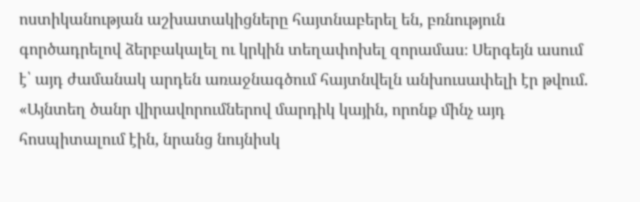ոստիկանության աշխատակիցները հայտնաբերել են, բռնություն գործադրելով ձերբակալել ու կրկին տեղափոխել զորամաս։ Սերգեյն ասում է՝ այդ ժամանակ արդեն առաջնագծում հայտնվելն անխուսափելի էր թվում. «Այնտեղ ծանր վիրավորումներով մարդիկ կային, որոնք մինչ այդ հոսպիտալում էին, նրանց նույնիսկ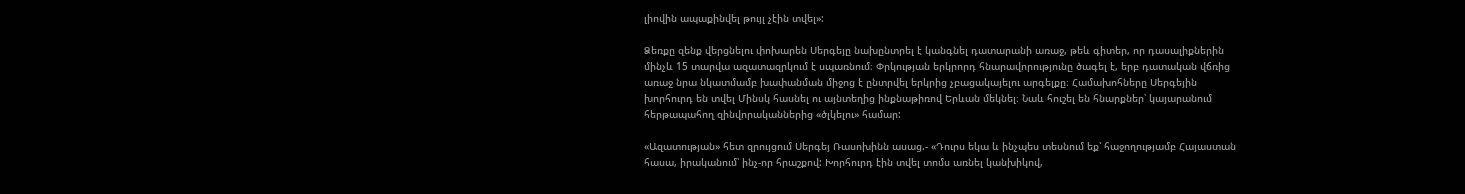լիովին ապաքինվել թույլ չէին տվել»:

Ձեռքը զենք վերցնելու փոխարեն Սերգեյը նախընտրել է կանգնել դատարանի առաջ, թեև գիտեր, որ դասալիքներին մինչև 15 տարվա ազատազրկում է սպառնում։ Փրկության երկրորդ հնարավորությունը ծագել է, երբ դատական վճռից առաջ նրա նկատմամբ խափանման միջոց է ընտրվել երկրից չբացակայելու արգելքը։ Համախոհները Սերգեյին խորհուրդ են տվել Մինսկ հասնել ու այնտեղից ինքնաթիռով Երևան մեկնել։ Նաև հուշել են հնարքներ՝ կայարանում հերթապահող զինվորականներից «ծլկելու» համար:

«Ազատության» հետ զրույցում Սերգեյ Ռասոխինն ասաց.- «Դուրս եկա և ինչպես տեսնում եք՝ հաջողությամբ Հայաստան հասա, իրականում՝ ինչ-որ հրաշքով: Խորհուրդ էին տվել տոմս առնել կանխիկով,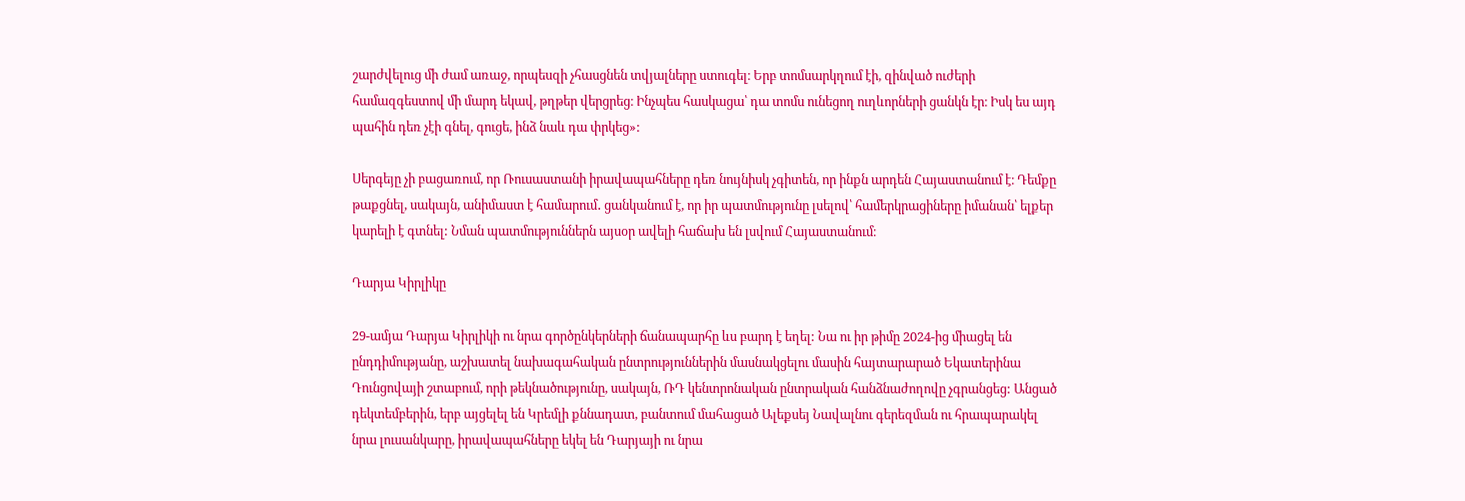շարժվելուց մի ժամ առաջ, որպեսզի չհասցնեն տվյալները ստուգել։ Երբ տոմսարկղում էի, զինված ուժերի համազգեստով մի մարդ եկավ, թղթեր վերցրեց։ Ինչպես հասկացա՝ դա տոմս ունեցող ուղևորների ցանկն էր։ Իսկ ես այդ պահին դեռ չէի գնել, գուցե, ինձ նաև դա փրկեց»:

Սերգեյը չի բացառում, որ Ռուսաստանի իրավապահները դեռ նույնիսկ չգիտեն, որ ինքն արդեն Հայաստանում է։ Դեմքը թաքցնել, սակայն, անիմաստ է համարում․ ցանկանում է, որ իր պատմությունը լսելով՝ համերկրացիները իմանան՝ ելքեր կարելի է գտնել: Նման պատմություններն այսօր ավելի հաճախ են լսվում Հայաստանում։

Դարյա Կիրլիկը

29-ամյա Դարյա Կիրլիկի ու նրա գործընկերների ճանապարհը ևս բարդ է եղել: Նա ու իր թիմը 2024-ից միացել են ընդդիմությանը, աշխատել նախագահական ընտրություններին մասնակցելու մասին հայտարարած Եկատերինա Դունցովայի շտաբում, որի թեկնածությունը, սակայն, ՌԴ կենտրոնական ընտրական հանձնաժողովը չգրանցեց: Անցած դեկտեմբերին, երբ այցելել են Կրեմլի քննադատ, բանտում մահացած Ալեքսեյ Նավալնու գերեզման ու հրապարակել նրա լուսանկարը, իրավապահները եկել են Դարյայի ու նրա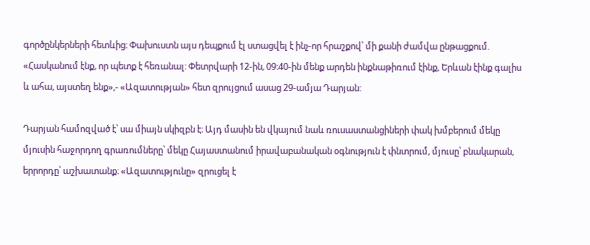գործընկերների հետևից։ Փախուստն այս դեպքում էլ ստացվել է ինչ-որ հրաշքով՝ մի քանի ժամվա ընթացքում. «Հասկանում էնք, որ պետք է հեռանալ: Փետրվարի 12-ին, 09։40-ին մենք արդեն ինքնաթիռում էինք, Երևան էինք գալիս և ահա, այստեղ ենք»,- «Ազատության» հետ զրույցում ասաց 29-ամյա Դարյան:

Դարյան համոզված է՝ սա միայն սկիզբն է։ Այդ մասին են վկայում նաև ռուսաստանցիների փակ խմբերում մեկը մյուսին հաջորդող գրառումները՝ մեկը Հայաստանում իրավաբանական օգնություն է փնտրում, մյուսը՝ բնակարան, երրորդը՝ աշխատանք։ «Ազատությունը» զրուցել է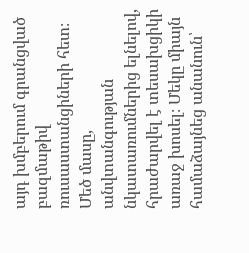այդ խմբերում գրանցված բազմաթիվ ռուսաստանցիների հետ։ Մեծ մասը, անվտանգության նկատառումներից ելնելով, հրաժարվել է տեսախցիկի առաջ խոսել։ Մեկը միայն համաձայնեց անանուն՝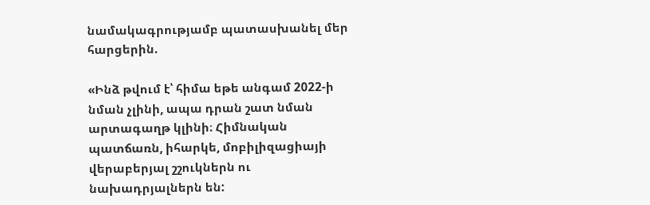նամակագրությամբ պատասխանել մեր հարցերին.

«Ինձ թվում է՝ հիմա եթե անգամ 2022-ի նման չլինի, ապա դրան շատ նման արտագաղթ կլինի։ Հիմնական պատճառն, իհարկե, մոբիլիզացիայի վերաբերյալ շշուկներն ու նախադրյալներն են: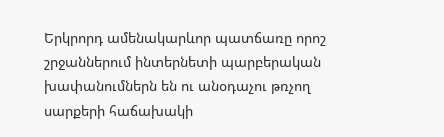Երկրորդ ամենակարևոր պատճառը որոշ շրջաններում ինտերնետի պարբերական խափանումներն են ու անօդաչու թռչող սարքերի հաճախակի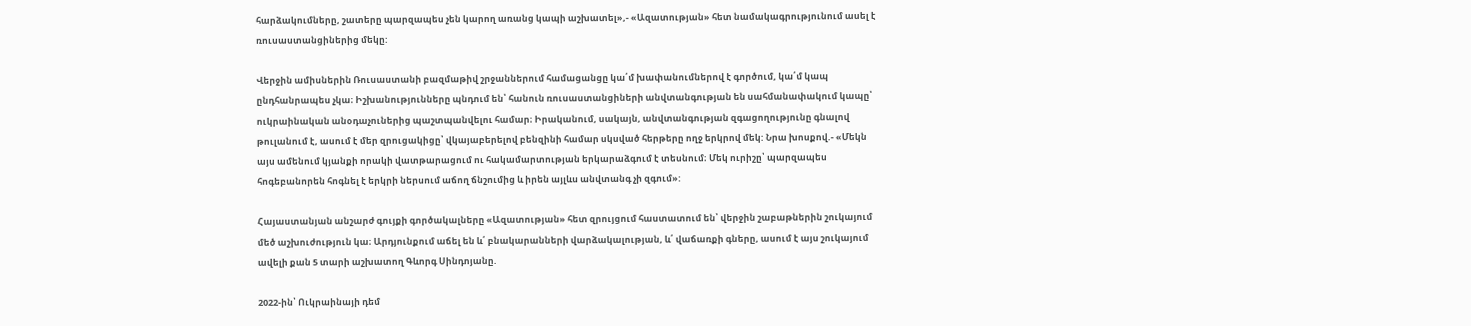հարձակումները, շատերը պարզապես չեն կարող առանց կապի աշխատել»,- «Ազատության» հետ նամակագրությունում ասել է ռուսաստանցիներից մեկը:

Վերջին ամիսներին Ռուսաստանի բազմաթիվ շրջաններում համացանցը կա՛մ խափանումներով է գործում, կա՛մ կապ ընդհանրապես չկա։ Իշխանությունները պնդում են՝ հանուն ռուսաստանցիների անվտանգության են սահմանափակում կապը՝ ուկրաինական անօդաչուներից պաշտպանվելու համար։ Իրականում, սակայն, անվտանգության զգացողությունը գնալով թուլանում է, ասում է մեր զրուցակիցը՝ վկայաբերելով բենզինի համար սկսված հերթերը ողջ երկրով մեկ: Նրա խոսքով.- «Մեկն այս ամենում կյանքի որակի վատթարացում ու հակամարտության երկարաձգում է տեսնում։ Մեկ ուրիշը՝ պարզապես հոգեբանորեն հոգնել է երկրի ներսում աճող ճնշումից և իրեն այլևս անվտանգ չի զգում»:

Հայաստանյան անշարժ գույքի գործակալները «Ազատության» հետ զրույցում հաստատում են՝ վերջին շաբաթներին շուկայում մեծ աշխուժություն կա։ Արդյունքում աճել են և՛ բնակարանների վարձակալության, և՛ վաճառքի գները, ասում է այս շուկայում ավելի քան 5 տարի աշխատող Գևորգ Սինդոյանը.

2022-ին՝ Ուկրաինայի դեմ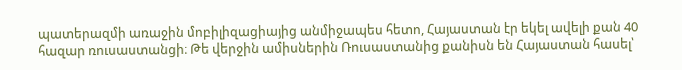պատերազմի առաջին մոբիլիզացիայից անմիջապես հետո, Հայաստան էր եկել ավելի քան 40 հազար ռուսաստանցի։ Թե վերջին ամիսներին Ռուսաստանից քանիսն են Հայաստան հասել՝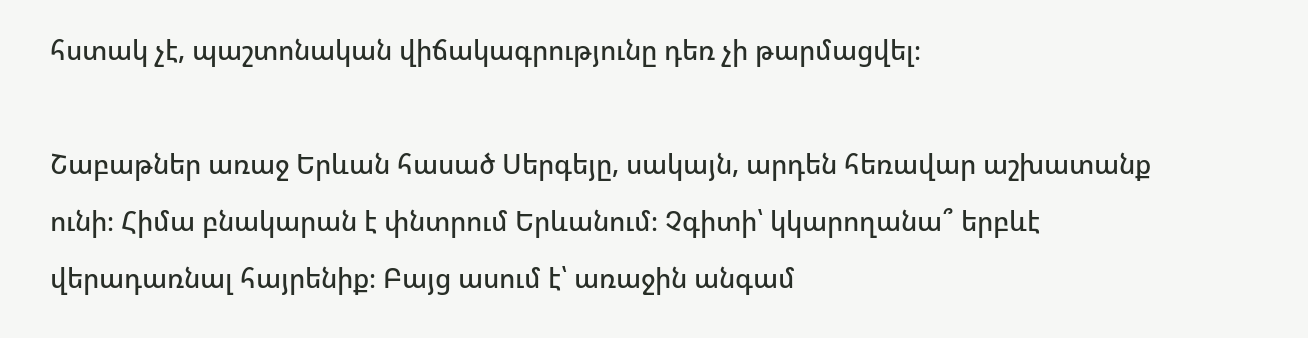հստակ չէ, պաշտոնական վիճակագրությունը դեռ չի թարմացվել։

Շաբաթներ առաջ Երևան հասած Սերգեյը, սակայն, արդեն հեռավար աշխատանք ունի։ Հիմա բնակարան է փնտրում Երևանում։ Չգիտի՝ կկարողանա՞ երբևէ վերադառնալ հայրենիք։ Բայց ասում է՝ առաջին անգամ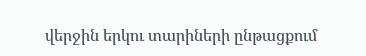վերջին երկու տարիների ընթացքում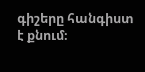գիշերը հանգիստ է քնում։